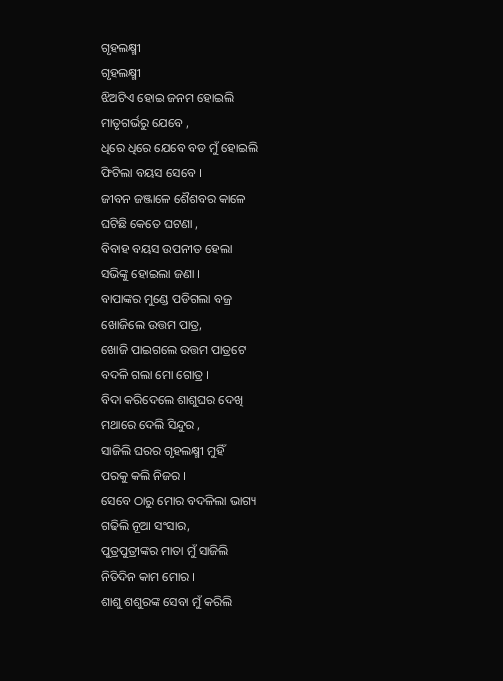ଗୃହଲକ୍ଷ୍ମୀ
ଗୃହଲକ୍ଷ୍ମୀ
ଝିଅଟିଏ ହୋଇ ଜନମ ହୋଇଲି
ମାତୃଗର୍ଭରୁ ଯେବେ ,
ଧିରେ ଧିରେ ଯେବେ ବଡ ମୁଁ ହୋଇଲି
ଫିଟିଲା ବୟସ ସେବେ ।
ଜୀବନ ଜଞ୍ଜାଳେ ଶୈଶବର କାଳେ
ଘଟିଛି କେତେ ଘଟଣା ,
ବିବାହ ବୟସ ଉପନୀତ ହେଲା
ସଭିଙ୍କୁ ହୋଇଲା ଜଣା ।
ବାପାଙ୍କର ମୁଣ୍ଡେ ପଡିଗଲା ବଜ୍ର
ଖୋଜିଲେ ଉତ୍ତମ ପାତ୍ର,
ଖୋଜି ପାଇଗଲେ ଉତ୍ତମ ପାତ୍ରଟେ
ବଦଳି ଗଲା ମୋ ଗୋତ୍ର ।
ବିଦା କରିଦେଲେ ଶାଶୁଘର ଦେଖି
ମଥାରେ ଦେଲି ସିନ୍ଦୁର ,
ସାଜିଲି ଘରର ଗୃହଲକ୍ଷ୍ମୀ ମୁହିଁ
ପରକୁ କଲି ନିଜର ।
ସେବେ ଠାରୁ ମୋର ବଦଳିଲା ଭାଗ୍ୟ
ଗଢିଲି ନୂଆ ସଂସାର,
ପୁତ୍ରପୁତ୍ରୀଙ୍କର ମାତା ମୁଁ ସାଜିଲି
ନିତିଦିନ କାମ ମୋର ।
ଶାଶୁ ଶଶୁରଙ୍କ ସେବା ମୁଁ କରିଲି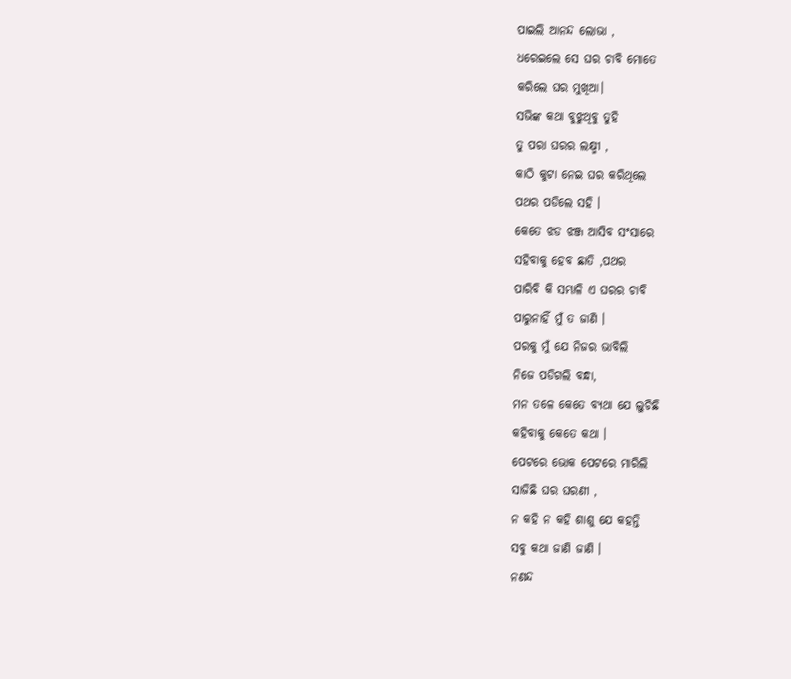ପାଇଲି ଆନନ୍ଦ ଲୋଭା ,
ଧରେଇଲେ ସେ ଘର ଚାବି ମୋତେ
କରିଲେ ଘର ମୁଖିଆ।
ସଭିଙ୍କ କଥା ବୁଝୁଥିବୁ ତୁହି
ତୁ ପରା ଘରର ଲକ୍ଷ୍ମୀ ,
କାଠି କୁଟା ନେଇ ଘର କରିଥିଲେ
ପଥର ପଡିଲେ ସହି ।
କେତେ ଝଡ ଝଞ୍ଜ ଆସିବ ସଂସାରେ
ସହିବାକୁ ହେବ ଛାତି ,ପଥର
ପାରିବି କି ସମ୍ଭାଳି ଏ ଘରର ଚାବି
ପାରୁନାହିଁ ମୁଁ ତ ଜାଣି ।
ପରକୁ ମୁଁ ଯେ ନିଜର ଭାବିଲି
ନିଜେ ପଡିଗଲି ବନ୍ଧା,
ମନ ତଳେ କେତେ ବ୍ୟଥା ଯେ ଲୁଚିଛି
କହିବାକୁ କେତେ କଥା ।
ପେଟରେ ଭୋକ ପେଟରେ ମାରିଲି
ସାଜିଛି ଘର ଘରଣୀ ,
ନ କହି ନ କହି ଶାଶୁ ଯେ କହନ୍ତି
ସବୁ କଥା ଜାଣି ଜାଣି ।
ନଣନ୍ଦ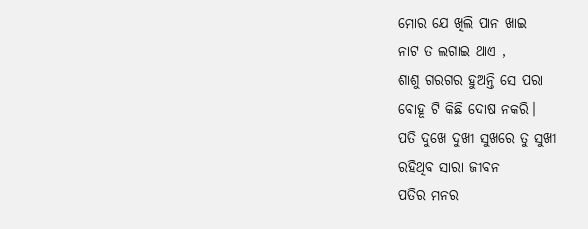ମୋର ଯେ ଖିଲି ପାନ ଖାଇ
ନାଟ ତ ଲଗାଇ ଥାଏ ,
ଶାଶୁ ଗରଗର ହୁଅନ୍ତି ସେ ପରା
ବୋହୂ ଟି କିଛି ଦୋଷ ନକରି।
ପତି ଦୁଖେ ଦୁଖୀ ସୁଖରେ ତୁ ସୁଖୀ
ରହିଥିବ ସାରା ଜୀବନ
ପତିର ମନର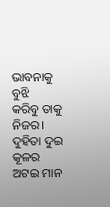ଭାବନାକୁ ବୁଝି
କରିବୁ ତାକୁ ନିଜର।
ଦୁହିତା ଦୁଇ କୂଳର
ଅଟଇ ମାନ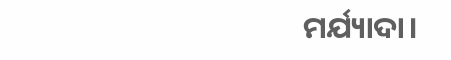ମର୍ଯ୍ୟାଦା।